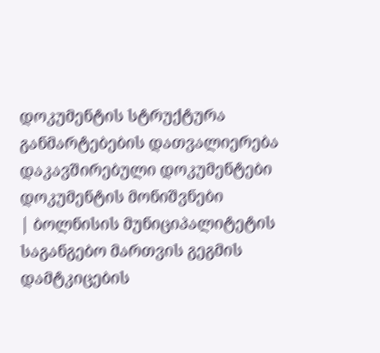დოკუმენტის სტრუქტურა
განმარტებების დათვალიერება
დაკავშირებული დოკუმენტები
დოკუმენტის მონიშვნები
| ბოლნისის მუნიციპალიტეტის საგანგებო მართვის გეგმის დამტკიცების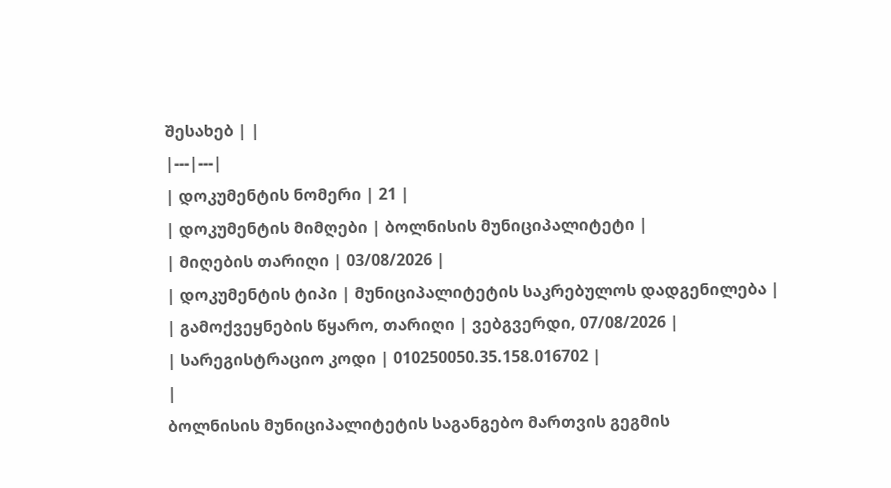შესახებ | |
|---|---|
| დოკუმენტის ნომერი | 21 |
| დოკუმენტის მიმღები | ბოლნისის მუნიციპალიტეტი |
| მიღების თარიღი | 03/08/2026 |
| დოკუმენტის ტიპი | მუნიციპალიტეტის საკრებულოს დადგენილება |
| გამოქვეყნების წყარო, თარიღი | ვებგვერდი, 07/08/2026 |
| სარეგისტრაციო კოდი | 010250050.35.158.016702 |
|
ბოლნისის მუნიციპალიტეტის საგანგებო მართვის გეგმის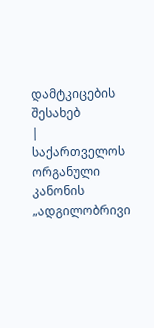დამტკიცების შესახებ
|
საქართველოს ორგანული კანონის „ადგილობრივი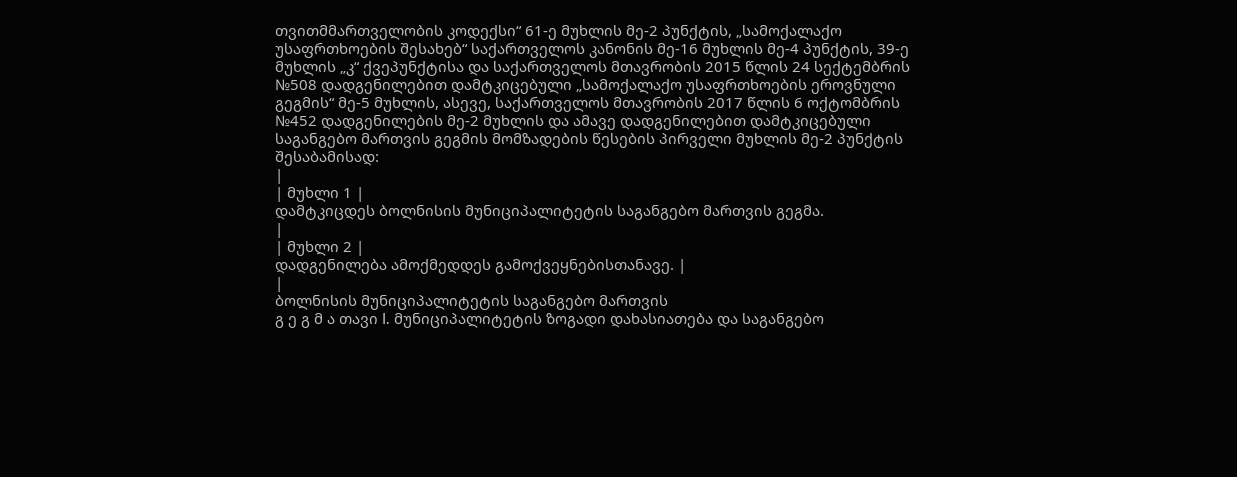თვითმმართველობის კოდექსი“ 61-ე მუხლის მე-2 პუნქტის, „სამოქალაქო უსაფრთხოების შესახებ“ საქართველოს კანონის მე-16 მუხლის მე-4 პუნქტის, 39-ე მუხლის „კ“ ქვეპუნქტისა და საქართველოს მთავრობის 2015 წლის 24 სექტემბრის №508 დადგენილებით დამტკიცებული „სამოქალაქო უსაფრთხოების ეროვნული გეგმის“ მე-5 მუხლის, ასევე, საქართველოს მთავრობის 2017 წლის 6 ოქტომბრის №452 დადგენილების მე-2 მუხლის და ამავე დადგენილებით დამტკიცებული საგანგებო მართვის გეგმის მომზადების წესების პირველი მუხლის მე-2 პუნქტის შესაბამისად:
|
| მუხლი 1 |
დამტკიცდეს ბოლნისის მუნიციპალიტეტის საგანგებო მართვის გეგმა.
|
| მუხლი 2 |
დადგენილება ამოქმედდეს გამოქვეყნებისთანავე. |
|
ბოლნისის მუნიციპალიტეტის საგანგებო მართვის
გ ე გ მ ა თავი I. მუნიციპალიტეტის ზოგადი დახასიათება და საგანგებო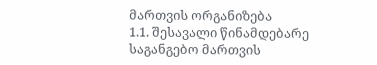მართვის ორგანიზება
1.1. შესავალი წინამდებარე საგანგებო მართვის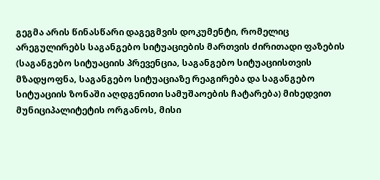გეგმა არის წინასწარი დაგეგმვის დოკუმენტი, რომელიც არეგულირებს საგანგებო სიტუაციების მართვის ძირითადი ფაზების (საგანგებო სიტუაციის პრევენცია, საგანგებო სიტუაციისთვის მზადყოფნა, საგანგებო სიტუაციაზე რეაგირება და საგანგებო სიტუაციის ზონაში აღდგენითი სამუშაოების ჩატარება) მიხედვით მუნიციპალიტეტის ორგანოს, მისი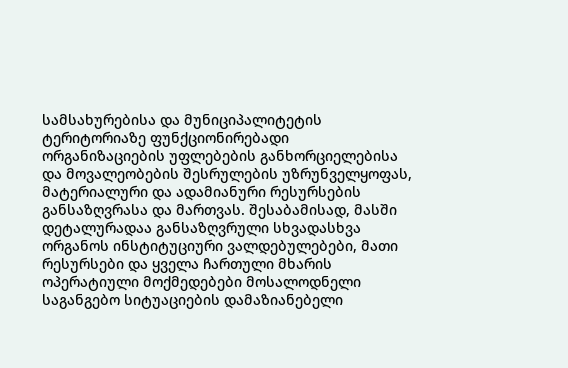სამსახურებისა და მუნიციპალიტეტის ტერიტორიაზე ფუნქციონირებადი ორგანიზაციების უფლებების განხორციელებისა და მოვალეობების შესრულების უზრუნველყოფას, მატერიალური და ადამიანური რესურსების განსაზღვრასა და მართვას. შესაბამისად, მასში დეტალურადაა განსაზღვრული სხვადასხვა ორგანოს ინსტიტუციური ვალდებულებები, მათი რესურსები და ყველა ჩართული მხარის ოპერატიული მოქმედებები მოსალოდნელი საგანგებო სიტუაციების დამაზიანებელი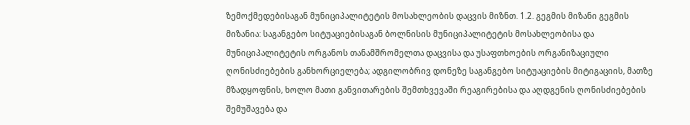ზემოქმედებისაგან მუნიციპალიტეტის მოსახლეობის დაცვის მიზნთ. 1.2. გეგმის მიზანი გეგმის მიზანია: საგანგებო სიტუაციებისაგან ბოლნისის მუნიციპალიტეტის მოსახლეობისა და მუნიციპალიტეტის ორგანოს თანამშრომელთა დაცვისა და უსაფთხოების ორგანიზაციული ღონისძიებების განხორციელება; ადგილობრივ დონეზე საგანგებო სიტუაციების მიტიგაციის, მათზე მზადყოფნის, ხოლო მათი განვითარების შემთხვევაში რეაგირებისა და აღდგენის ღონისძიებების შემუშავება და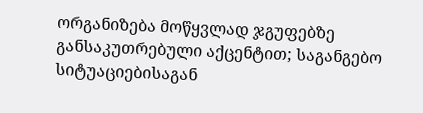ორგანიზება მოწყვლად ჯგუფებზე განსაკუთრებული აქცენტით; საგანგებო სიტუაციებისაგან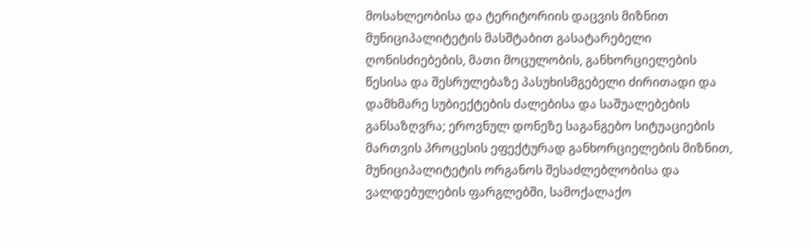მოსახლეობისა და ტერიტორიის დაცვის მიზნით მუნიციპალიტეტის მასშტაბით გასატარებელი ღონისძიებების, მათი მოცულობის, განხორციელების წესისა და შესრულებაზე პასუხისმგებელი ძირითადი და დამხმარე სუბიექტების ძალებისა და საშუალებების განსაზღვრა; ეროვნულ დონეზე საგანგებო სიტუაციების მართვის პროცესის ეფექტურად განხორციელების მიზნით, მუნიციპალიტეტის ორგანოს შესაძლებლობისა და ვალდებულების ფარგლებში, სამოქალაქო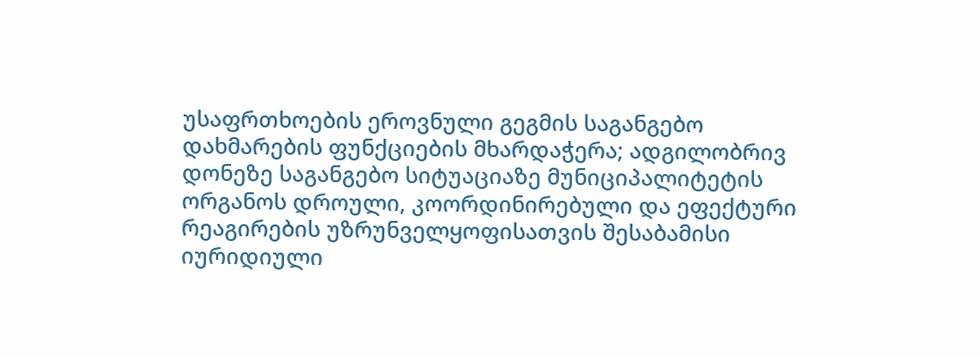უსაფრთხოების ეროვნული გეგმის საგანგებო დახმარების ფუნქციების მხარდაჭერა; ადგილობრივ დონეზე საგანგებო სიტუაციაზე მუნიციპალიტეტის ორგანოს დროული, კოორდინირებული და ეფექტური რეაგირების უზრუნველყოფისათვის შესაბამისი იურიდიული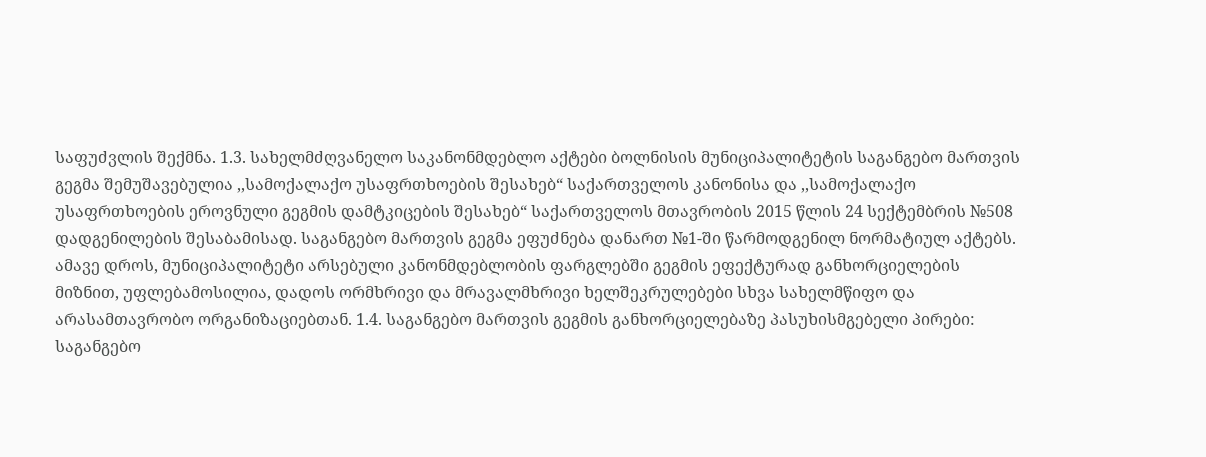საფუძვლის შექმნა. 1.3. სახელმძღვანელო საკანონმდებლო აქტები ბოლნისის მუნიციპალიტეტის საგანგებო მართვის გეგმა შემუშავებულია ,,სამოქალაქო უსაფრთხოების შესახებ“ საქართველოს კანონისა და ,,სამოქალაქო უსაფრთხოების ეროვნული გეგმის დამტკიცების შესახებ“ საქართველოს მთავრობის 2015 წლის 24 სექტემბრის №508 დადგენილების შესაბამისად. საგანგებო მართვის გეგმა ეფუძნება დანართ №1-ში წარმოდგენილ ნორმატიულ აქტებს. ამავე დროს, მუნიციპალიტეტი არსებული კანონმდებლობის ფარგლებში გეგმის ეფექტურად განხორციელების მიზნით, უფლებამოსილია, დადოს ორმხრივი და მრავალმხრივი ხელშეკრულებები სხვა სახელმწიფო და არასამთავრობო ორგანიზაციებთან. 1.4. საგანგებო მართვის გეგმის განხორციელებაზე პასუხისმგებელი პირები: საგანგებო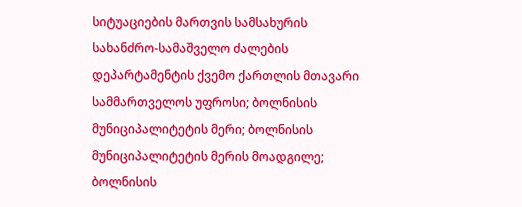სიტუაციების მართვის სამსახურის სახანძრო-სამაშველო ძალების დეპარტამენტის ქვემო ქართლის მთავარი სამმართველოს უფროსი; ბოლნისის მუნიციპალიტეტის მერი; ბოლნისის მუნიციპალიტეტის მერის მოადგილე; ბოლნისის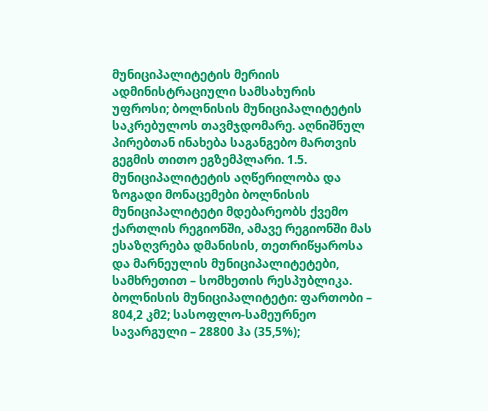მუნიციპალიტეტის მერიის ადმინისტრაციული სამსახურის უფროსი; ბოლნისის მუნიციპალიტეტის საკრებულოს თავმჯდომარე. აღნიშნულ პირებთან ინახება საგანგებო მართვის გეგმის თითო ეგზემპლარი. 1.5. მუნიციპალიტეტის აღწერილობა და ზოგადი მონაცემები ბოლნისის მუნიციპალიტეტი მდებარეობს ქვემო ქართლის რეგიონში, ამავე რეგიონში მას ესაზღვრება დმანისის, თეთრიწყაროსა და მარნეულის მუნიციპალიტეტები, სამხრეთით – სომხეთის რესპუბლიკა. ბოლნისის მუნიციპალიტეტი: ფართობი – 804,2 კმ2; სასოფლო-სამეურნეო სავარგული – 28800 ჰა (35,5%);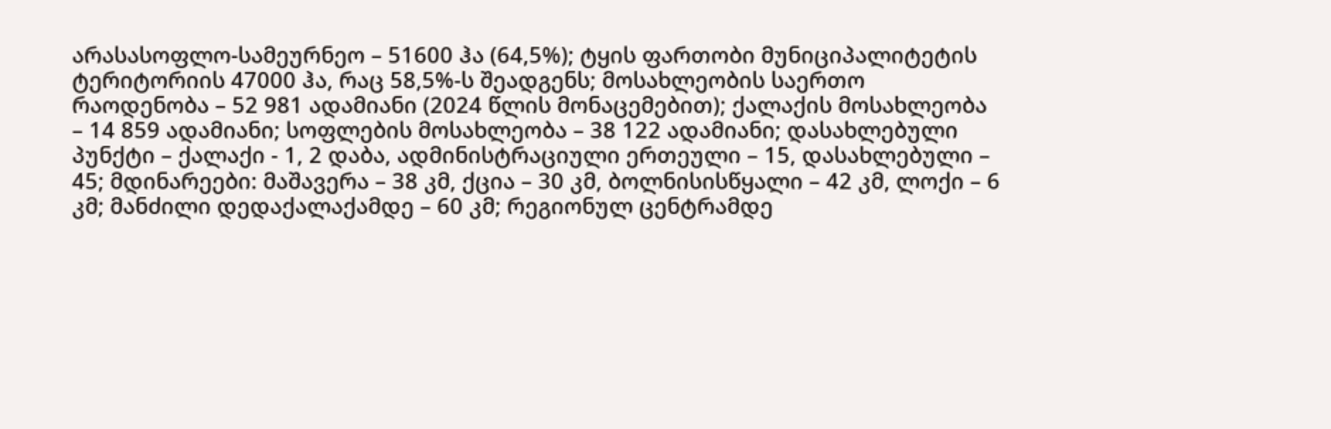არასასოფლო-სამეურნეო – 51600 ჰა (64,5%); ტყის ფართობი მუნიციპალიტეტის ტერიტორიის 47000 ჰა, რაც 58,5%-ს შეადგენს; მოსახლეობის საერთო რაოდენობა – 52 981 ადამიანი (2024 წლის მონაცემებით); ქალაქის მოსახლეობა – 14 859 ადამიანი; სოფლების მოსახლეობა – 38 122 ადამიანი; დასახლებული პუნქტი – ქალაქი - 1, 2 დაბა, ადმინისტრაციული ერთეული – 15, დასახლებული – 45; მდინარეები: მაშავერა – 38 კმ, ქცია – 30 კმ, ბოლნისისწყალი – 42 კმ, ლოქი – 6 კმ; მანძილი დედაქალაქამდე – 60 კმ; რეგიონულ ცენტრამდე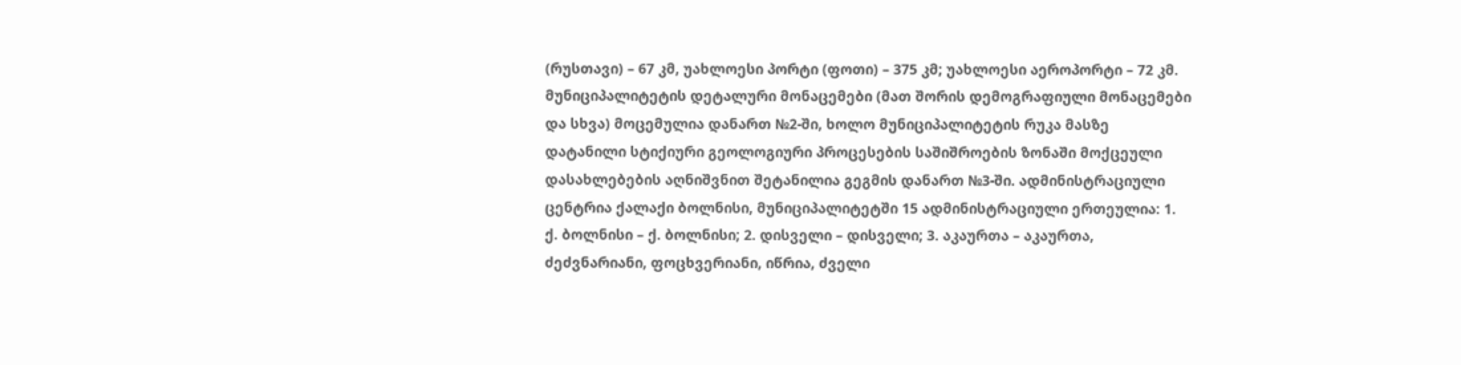(რუსთავი) – 67 კმ, უახლოესი პორტი (ფოთი) – 375 კმ; უახლოესი აეროპორტი – 72 კმ. მუნიციპალიტეტის დეტალური მონაცემები (მათ შორის დემოგრაფიული მონაცემები და სხვა) მოცემულია დანართ №2-ში, ხოლო მუნიციპალიტეტის რუკა მასზე დატანილი სტიქიური გეოლოგიური პროცესების საშიშროების ზონაში მოქცეული დასახლებების აღნიშვნით შეტანილია გეგმის დანართ №3-ში. ადმინისტრაციული ცენტრია ქალაქი ბოლნისი, მუნიციპალიტეტში 15 ადმინისტრაციული ერთეულია: 1. ქ. ბოლნისი – ქ. ბოლნისი; 2. დისველი – დისველი; 3. აკაურთა – აკაურთა, ძეძვნარიანი, ფოცხვერიანი, იწრია, ძველი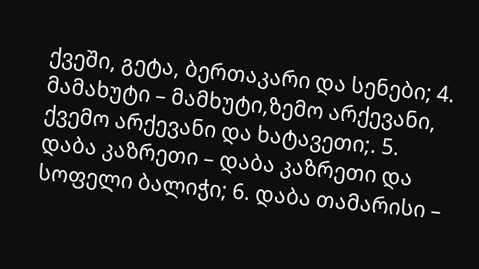ქვეში, გეტა, ბერთაკარი და სენები; 4. მამახუტი – მამხუტი,ზემო არქევანი, ქვემო არქევანი და ხატავეთი;. 5. დაბა კაზრეთი – დაბა კაზრეთი და სოფელი ბალიჭი; 6. დაბა თამარისი –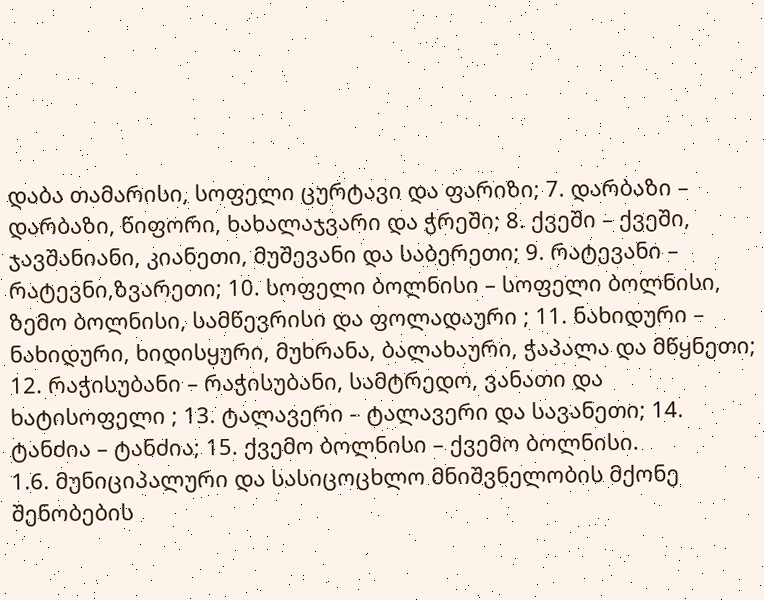დაბა თამარისი, სოფელი ცურტავი და ფარიზი; 7. დარბაზი – დარბაზი, წიფორი, ხახალაჯვარი და ჭრეში; 8. ქვეში – ქვეში, ჯავშანიანი, კიანეთი, მუშევანი და საბერეთი; 9. რატევანი – რატევნი,ზვარეთი; 10. სოფელი ბოლნისი – სოფელი ბოლნისი, ზემო ბოლნისი, სამწევრისი და ფოლადაური ; 11. ნახიდური – ნახიდური, ხიდისყური, მუხრანა, ბალახაური, ჭაპალა და მწყნეთი; 12. რაჭისუბანი – რაჭისუბანი, სამტრედო, ვანათი და ხატისოფელი ; 13. ტალავერი – ტალავერი და სავანეთი; 14. ტანძია – ტანძია; 15. ქვემო ბოლნისი – ქვემო ბოლნისი.
1.6. მუნიციპალური და სასიცოცხლო მნიშვნელობის მქონე შენობების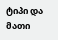ტიპი და მათი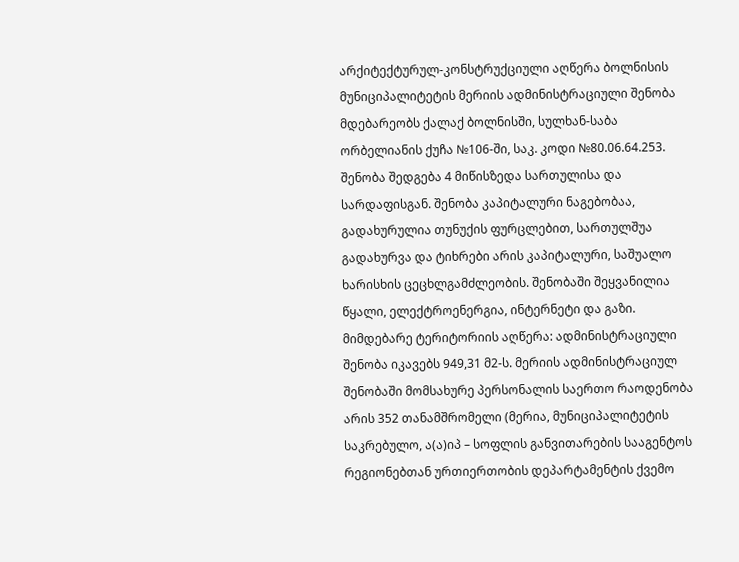არქიტექტურულ-კონსტრუქციული აღწერა ბოლნისის მუნიციპალიტეტის მერიის ადმინისტრაციული შენობა მდებარეობს ქალაქ ბოლნისში, სულხან-საბა ორბელიანის ქუჩა №106-ში, საკ. კოდი №80.06.64.253. შენობა შედგება 4 მიწისზედა სართულისა და სარდაფისგან. შენობა კაპიტალური ნაგებობაა, გადახურულია თუნუქის ფურცლებით, სართულშუა გადახურვა და ტიხრები არის კაპიტალური, საშუალო ხარისხის ცეცხლგამძლეობის. შენობაში შეყვანილია წყალი, ელექტროენერგია, ინტერნეტი და გაზი. მიმდებარე ტერიტორიის აღწერა: ადმინისტრაციული შენობა იკავებს 949,31 მ2-ს. მერიის ადმინისტრაციულ შენობაში მომსახურე პერსონალის საერთო რაოდენობა არის 352 თანამშრომელი (მერია, მუნიციპალიტეტის საკრებულო, ა(ა)იპ – სოფლის განვითარების სააგენტოს რეგიონებთან ურთიერთობის დეპარტამენტის ქვემო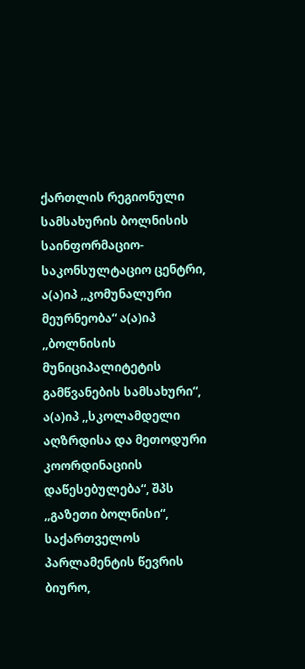ქართლის რეგიონული სამსახურის ბოლნისის საინფორმაციო-საკონსულტაციო ცენტრი, ა(ა)იპ ,,კომუნალური მეურნეობა“ ა(ა)იპ ,,ბოლნისის მუნიციპალიტეტის გამწვანების სამსახური“, ა(ა)იპ ,,სკოლამდელი აღზრდისა და მეთოდური კოორდინაციის დაწესებულება“, შპს ,,გაზეთი ბოლნისი“, საქართველოს პარლამენტის წევრის ბიურო,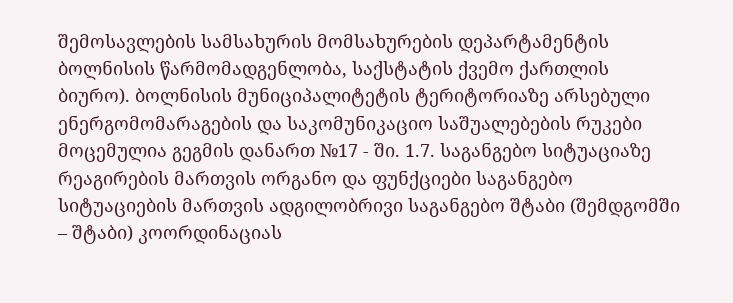შემოსავლების სამსახურის მომსახურების დეპარტამენტის ბოლნისის წარმომადგენლობა, საქსტატის ქვემო ქართლის ბიურო). ბოლნისის მუნიციპალიტეტის ტერიტორიაზე არსებული ენერგომომარაგების და საკომუნიკაციო საშუალებების რუკები მოცემულია გეგმის დანართ №17 - ში. 1.7. საგანგებო სიტუაციაზე რეაგირების მართვის ორგანო და ფუნქციები საგანგებო სიტუაციების მართვის ადგილობრივი საგანგებო შტაბი (შემდგომში – შტაბი) კოორდინაციას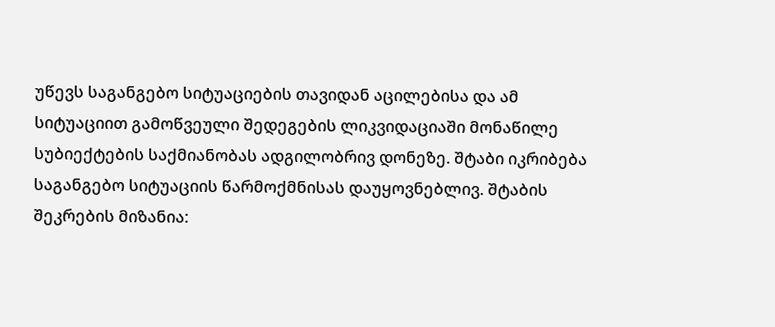უწევს საგანგებო სიტუაციების თავიდან აცილებისა და ამ სიტუაციით გამოწვეული შედეგების ლიკვიდაციაში მონაწილე სუბიექტების საქმიანობას ადგილობრივ დონეზე. შტაბი იკრიბება საგანგებო სიტუაციის წარმოქმნისას დაუყოვნებლივ. შტაბის შეკრების მიზანია: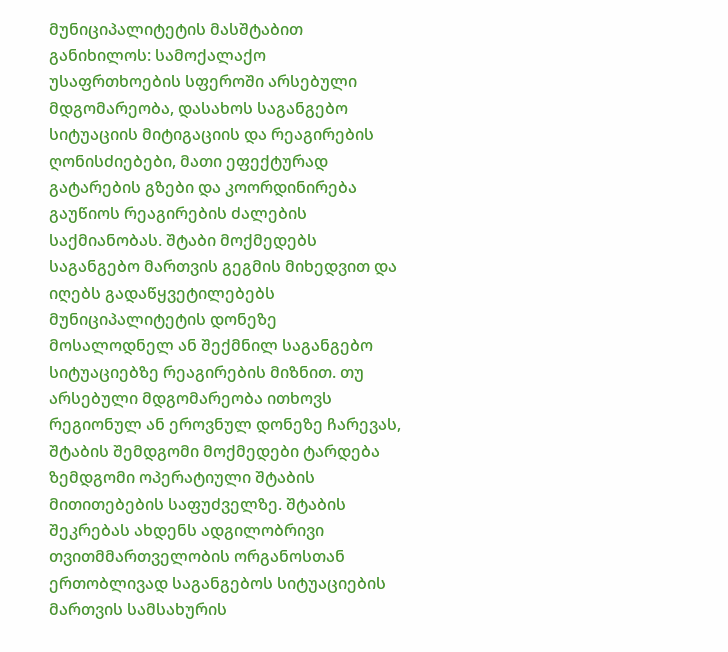მუნიციპალიტეტის მასშტაბით განიხილოს: სამოქალაქო უსაფრთხოების სფეროში არსებული მდგომარეობა, დასახოს საგანგებო სიტუაციის მიტიგაციის და რეაგირების ღონისძიებები, მათი ეფექტურად გატარების გზები და კოორდინირება გაუწიოს რეაგირების ძალების საქმიანობას. შტაბი მოქმედებს საგანგებო მართვის გეგმის მიხედვით და იღებს გადაწყვეტილებებს მუნიციპალიტეტის დონეზე მოსალოდნელ ან შექმნილ საგანგებო სიტუაციებზე რეაგირების მიზნით. თუ არსებული მდგომარეობა ითხოვს რეგიონულ ან ეროვნულ დონეზე ჩარევას, შტაბის შემდგომი მოქმედები ტარდება ზემდგომი ოპერატიული შტაბის მითითებების საფუძველზე. შტაბის შეკრებას ახდენს ადგილობრივი თვითმმართველობის ორგანოსთან ერთობლივად საგანგებოს სიტუაციების მართვის სამსახურის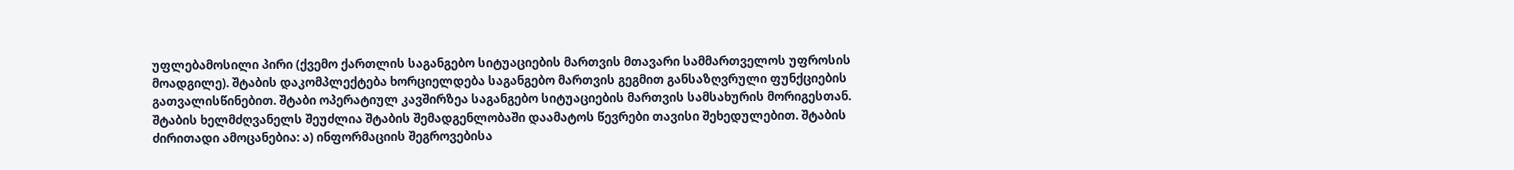უფლებამოსილი პირი (ქვემო ქართლის საგანგებო სიტუაციების მართვის მთავარი სამმართველოს უფროსის მოადგილე). შტაბის დაკომპლექტება ხორციელდება საგანგებო მართვის გეგმით განსაზღვრული ფუნქციების გათვალისწინებით. შტაბი ოპერატიულ კავშირზეა საგანგებო სიტუაციების მართვის სამსახურის მორიგესთან. შტაბის ხელმძღვანელს შეუძლია შტაბის შემადგენლობაში დაამატოს წევრები თავისი შეხედულებით. შტაბის ძირითადი ამოცანებია: ა) ინფორმაციის შეგროვებისა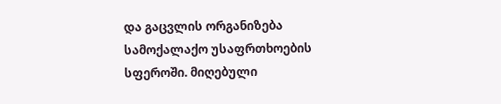და გაცვლის ორგანიზება სამოქალაქო უსაფრთხოების სფეროში. მიღებული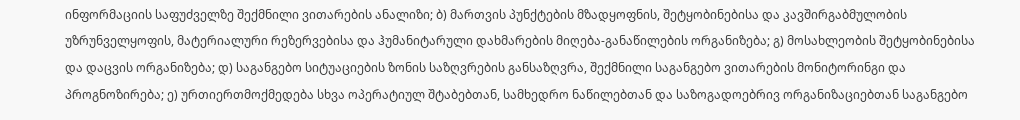ინფორმაციის საფუძველზე შექმნილი ვითარების ანალიზი; ბ) მართვის პუნქტების მზადყოფნის, შეტყობინებისა და კავშირგაბმულობის უზრუნველყოფის, მატერიალური რეზერვებისა და ჰუმანიტარული დახმარების მიღება-განაწილების ორგანიზება; გ) მოსახლეობის შეტყობინებისა და დაცვის ორგანიზება; დ) საგანგებო სიტუაციების ზონის საზღვრების განსაზღვრა, შექმნილი საგანგებო ვითარების მონიტორინგი და პროგნოზირება; ე) ურთიერთმოქმედება სხვა ოპერატიულ შტაბებთან, სამხედრო ნაწილებთან და საზოგადოებრივ ორგანიზაციებთან საგანგებო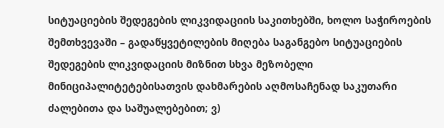სიტუაციების შედეგების ლიკვიდაციის საკითხებში, ხოლო საჭიროების შემთხვევაში – გადაწყვეტილების მიღება საგანგებო სიტუაციების შედეგების ლიკვიდაციის მიზნით სხვა მეზობელი მინიციპალიტეტებისათვის დახმარების აღმოსაჩენად საკუთარი ძალებითა და საშუალებებით; ვ)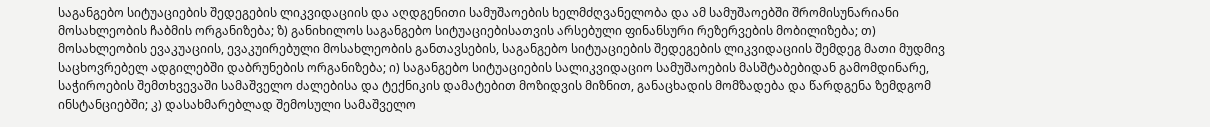საგანგებო სიტუაციების შედეგების ლიკვიდაციის და აღდგენითი სამუშაოების ხელმძღვანელობა და ამ სამუშაოებში შრომისუნარიანი მოსახლეობის ჩაბმის ორგანიზება; ზ) განიხილოს საგანგებო სიტუაციებისათვის არსებული ფინანსური რეზერვების მობილიზება; თ) მოსახლეობის ევაკუაციის, ევაკუირებული მოსახლეობის განთავსების, საგანგებო სიტუაციების შედეგების ლიკვიდაციის შემდეგ მათი მუდმივ საცხოვრებელ ადგილებში დაბრუნების ორგანიზება; ი) საგანგებო სიტუაციების სალიკვიდაციო სამუშაოების მასშტაბებიდან გამომდინარე, საჭიროების შემთხვევაში სამაშველო ძალებისა და ტექნიკის დამატებით მოზიდვის მიზნით, განაცხადის მომზადება და წარდგენა ზემდგომ ინსტანციებში; კ) დასახმარებლად შემოსული სამაშველო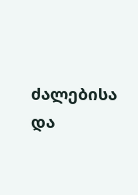ძალებისა და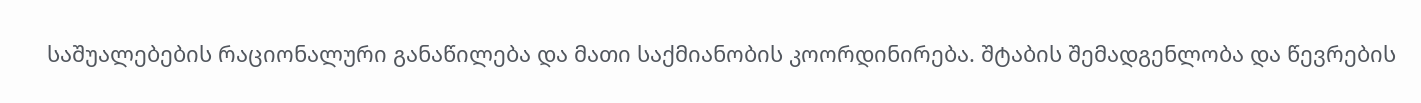საშუალებების რაციონალური განაწილება და მათი საქმიანობის კოორდინირება. შტაბის შემადგენლობა და წევრების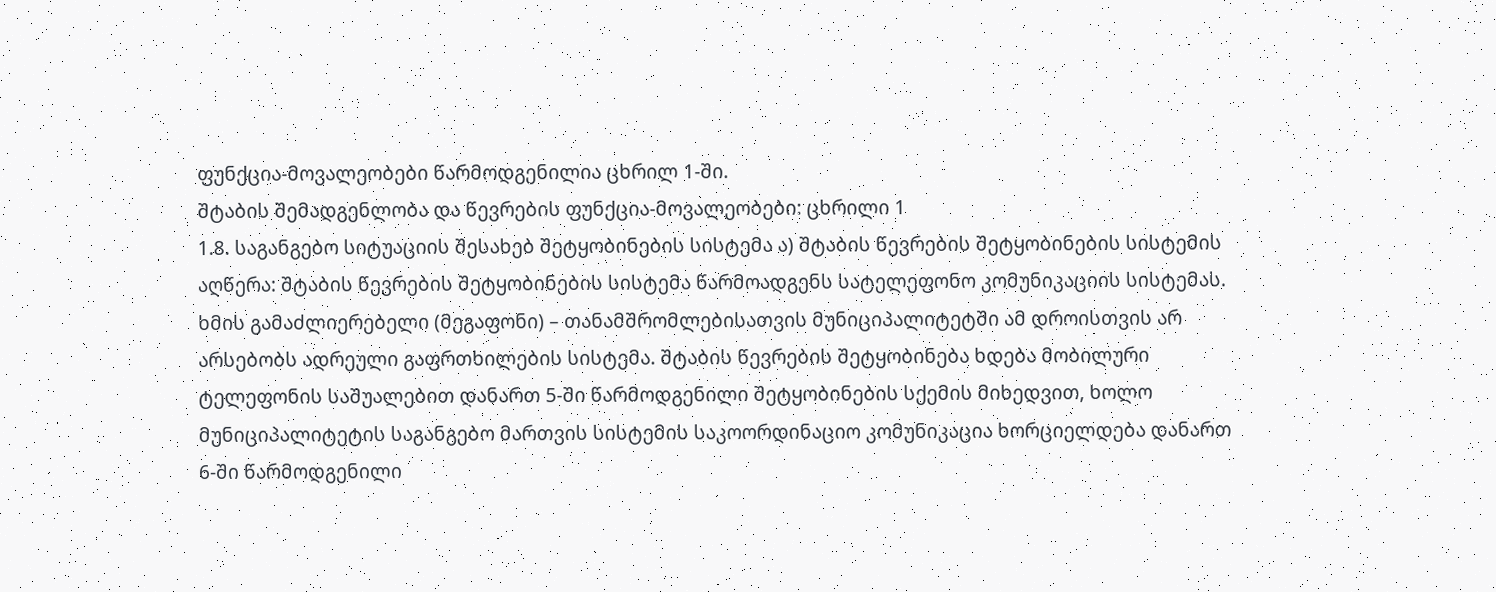ფუნქცია-მოვალეობები წარმოდგენილია ცხრილ 1-ში.
შტაბის შემადგენლობა და წევრების ფუნქცია-მოვალეობები: ცხრილი 1
1.8. საგანგებო სიტუაციის შესახებ შეტყობინების სისტემა ა) შტაბის წევრების შეტყობინების სისტემის აღწერა: შტაბის წევრების შეტყობინების სისტემა წარმოადგენს სატელეფონო კომუნიკაციის სისტემას. ხმის გამაძლიერებელი (მეგაფონი) – თანამშრომლებისათვის მუნიციპალიტეტში ამ დროისთვის არ არსებობს ადრეული გაფრთხილების სისტემა. შტაბის წევრების შეტყობინება ხდება მობილური ტელეფონის საშუალებით დანართ 5-ში წარმოდგენილი შეტყობინების სქემის მიხედვით, ხოლო მუნიციპალიტეტის საგანგებო მართვის სისტემის საკოორდინაციო კომუნიკაცია ხორციელდება დანართ 6-ში წარმოდგენილი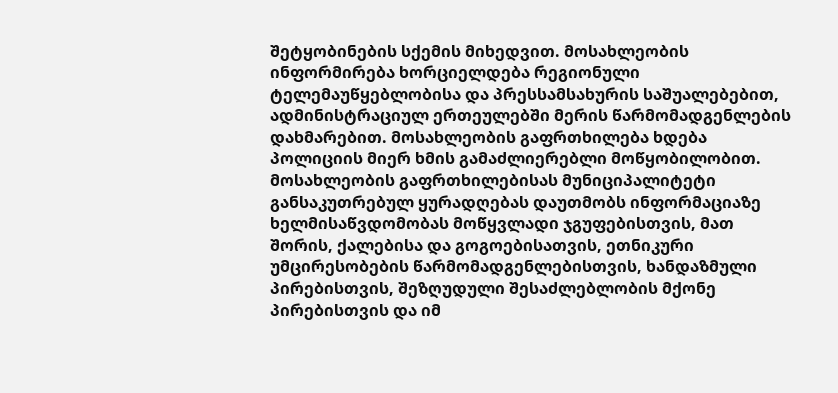შეტყობინების სქემის მიხედვით. მოსახლეობის ინფორმირება ხორციელდება რეგიონული ტელემაუწყებლობისა და პრესსამსახურის საშუალებებით, ადმინისტრაციულ ერთეულებში მერის წარმომადგენლების დახმარებით. მოსახლეობის გაფრთხილება ხდება პოლიციის მიერ ხმის გამაძლიერებლი მოწყობილობით. მოსახლეობის გაფრთხილებისას მუნიციპალიტეტი განსაკუთრებულ ყურადღებას დაუთმობს ინფორმაციაზე ხელმისაწვდომობას მოწყვლადი ჯგუფებისთვის, მათ შორის, ქალებისა და გოგოებისათვის, ეთნიკური უმცირესობების წარმომადგენლებისთვის, ხანდაზმული პირებისთვის, შეზღუდული შესაძლებლობის მქონე პირებისთვის და იმ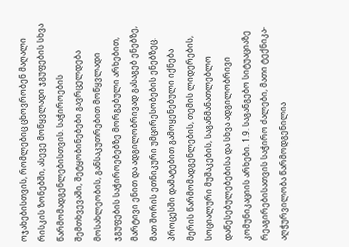ოჯახებისთვის, რომლებიც ცხოვრობენ მაღალი რისკის ზონებში, ასევე მოწყვლადი ჯგუფების სხვა წარმომადგენლებისთვის. საჭიროების შემთხვევაში, შეტყობინებები გავრცელდება მოსახლეობის, განსაკუთრებით მოწყვლადი ჯგუფების საჭიროებებზე მორგებული არხებით, მარტივი ენით და ადგილობრივად გასაგებ ენებზე, მათ შორის ეთნიკური უმცირესობების ენებზეც. პროცესში დამატებით გამოყენებული იქნება მერის წარმომადგენლების, თემის ლიდერების, სოციალური მუშაკების, საგანმანათლებლო დაწესებულებებისა და სხვა ადგილობრივი კომუნიკაციის არხები. 1.9. საგანგებო სიტუაციაზე რეაგირებისათვის საჭირო ძალები, მათი ტექნიკა-აღჭურვილობა წარმოდგენილია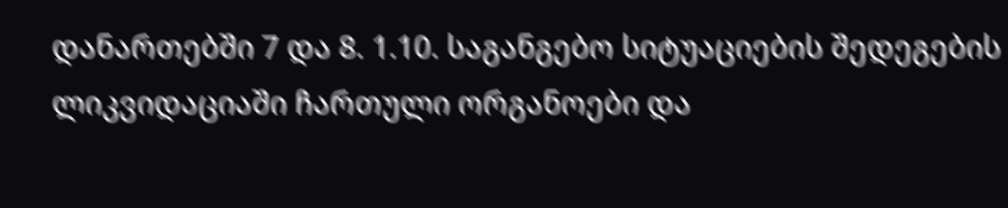დანართებში 7 და 8. 1.10. საგანგებო სიტუაციების შედეგების ლიკვიდაციაში ჩართული ორგანოები და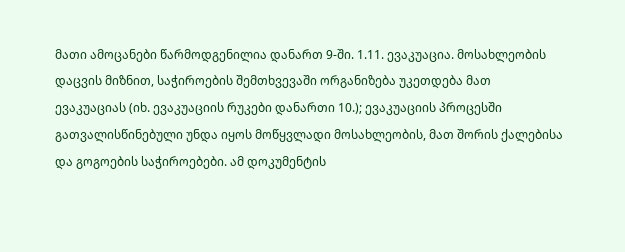მათი ამოცანები წარმოდგენილია დანართ 9-ში. 1.11. ევაკუაცია. მოსახლეობის დაცვის მიზნით, საჭიროების შემთხვევაში ორგანიზება უკეთდება მათ ევაკუაციას (იხ. ევაკუაციის რუკები დანართი 10.); ევაკუაციის პროცესში გათვალისწინებული უნდა იყოს მოწყვლადი მოსახლეობის, მათ შორის ქალებისა და გოგოების საჭიროებები. ამ დოკუმენტის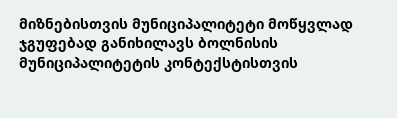მიზნებისთვის მუნიციპალიტეტი მოწყვლად ჯგუფებად განიხილავს ბოლნისის მუნიციპალიტეტის კონტექსტისთვის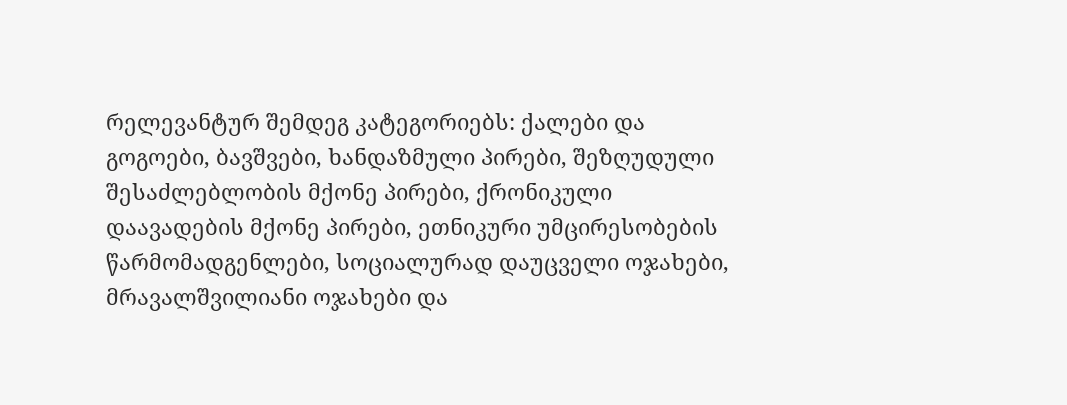რელევანტურ შემდეგ კატეგორიებს: ქალები და გოგოები, ბავშვები, ხანდაზმული პირები, შეზღუდული შესაძლებლობის მქონე პირები, ქრონიკული დაავადების მქონე პირები, ეთნიკური უმცირესობების წარმომადგენლები, სოციალურად დაუცველი ოჯახები, მრავალშვილიანი ოჯახები და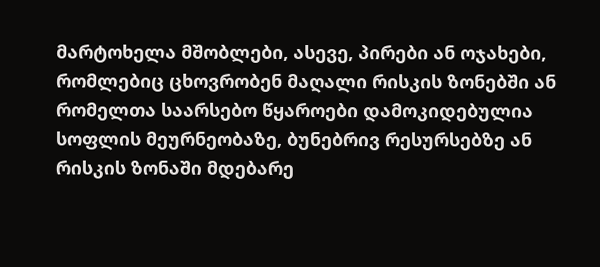მარტოხელა მშობლები, ასევე, პირები ან ოჯახები, რომლებიც ცხოვრობენ მაღალი რისკის ზონებში ან რომელთა საარსებო წყაროები დამოკიდებულია სოფლის მეურნეობაზე, ბუნებრივ რესურსებზე ან რისკის ზონაში მდებარე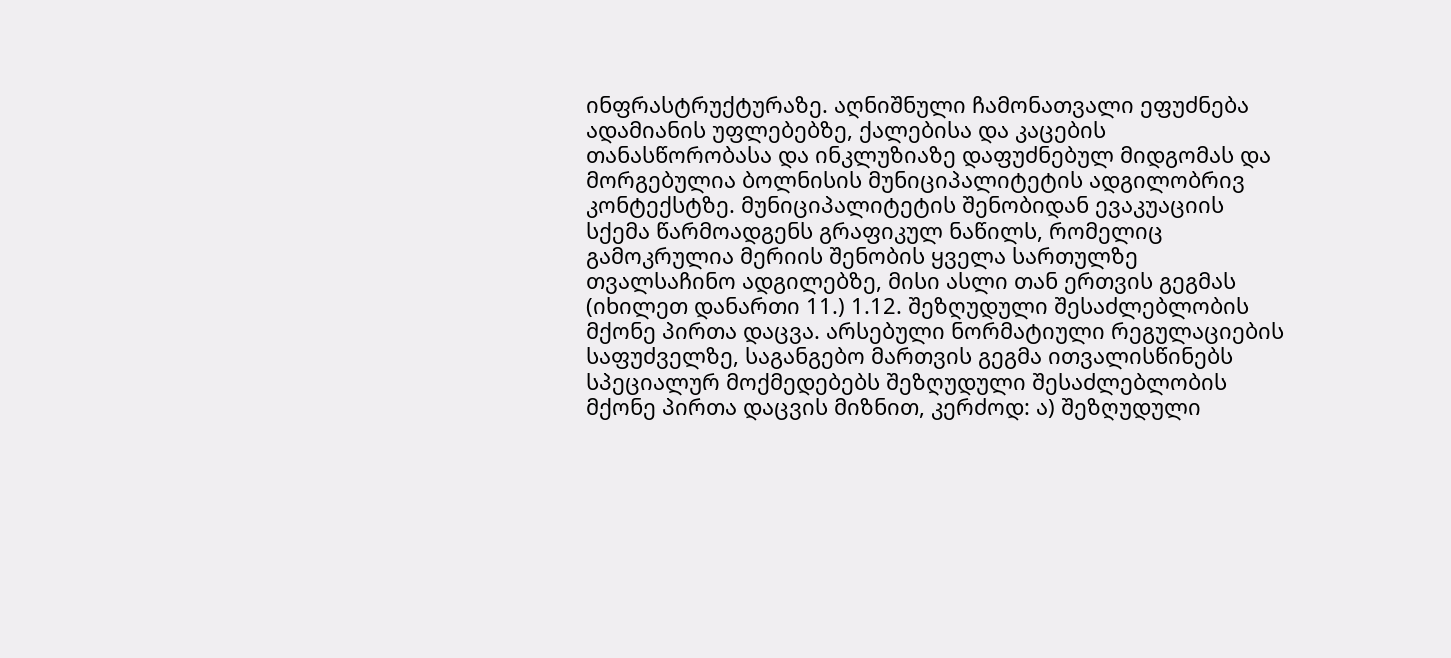ინფრასტრუქტურაზე. აღნიშნული ჩამონათვალი ეფუძნება ადამიანის უფლებებზე, ქალებისა და კაცების თანასწორობასა და ინკლუზიაზე დაფუძნებულ მიდგომას და მორგებულია ბოლნისის მუნიციპალიტეტის ადგილობრივ კონტექსტზე. მუნიციპალიტეტის შენობიდან ევაკუაციის სქემა წარმოადგენს გრაფიკულ ნაწილს, რომელიც გამოკრულია მერიის შენობის ყველა სართულზე თვალსაჩინო ადგილებზე, მისი ასლი თან ერთვის გეგმას (იხილეთ დანართი 11.) 1.12. შეზღუდული შესაძლებლობის მქონე პირთა დაცვა. არსებული ნორმატიული რეგულაციების საფუძველზე, საგანგებო მართვის გეგმა ითვალისწინებს სპეციალურ მოქმედებებს შეზღუდული შესაძლებლობის მქონე პირთა დაცვის მიზნით, კერძოდ: ა) შეზღუდული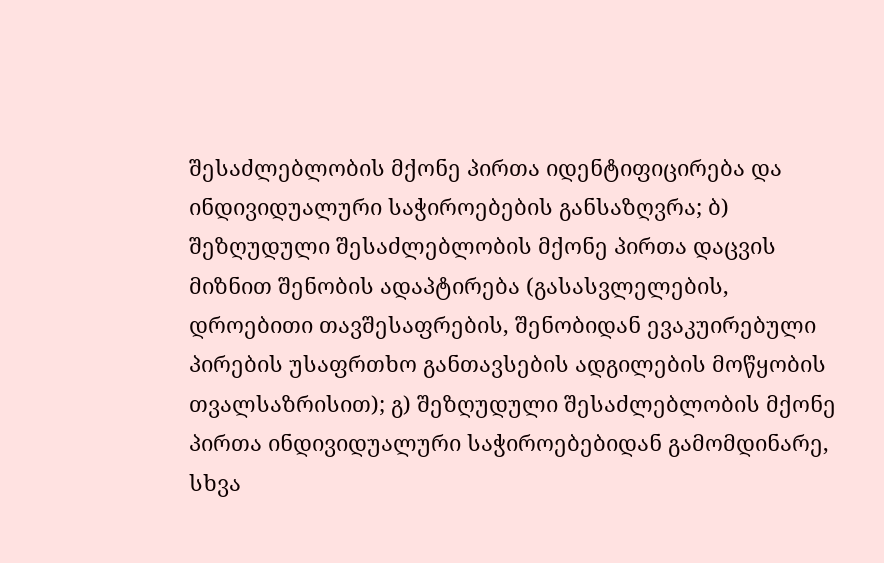შესაძლებლობის მქონე პირთა იდენტიფიცირება და ინდივიდუალური საჭიროებების განსაზღვრა; ბ) შეზღუდული შესაძლებლობის მქონე პირთა დაცვის მიზნით შენობის ადაპტირება (გასასვლელების, დროებითი თავშესაფრების, შენობიდან ევაკუირებული პირების უსაფრთხო განთავსების ადგილების მოწყობის თვალსაზრისით); გ) შეზღუდული შესაძლებლობის მქონე პირთა ინდივიდუალური საჭიროებებიდან გამომდინარე, სხვა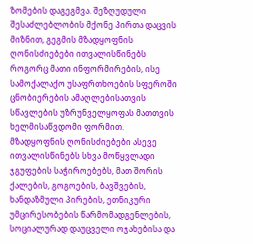ზომების დაგეგმვა. შეზღუდული შესაძლებლობის მქონე პირთა დაცვის მიზნით, გეგმის მზადყოფნის ღონისძიებები ითვალისწინებს როგორც მათი ინფორმირების, ისე სამოქალაქო უსაფრთხოების სფეროში ცნობიერების ამაღლებისათვის სწავლების უზრუნველყოფას მათთვის ხელმისაწვდომი ფორმით. მზადყოფნის ღონისძიებები ასევე ითვალისწინებს სხვა მოწყვლადი ჯგუფების საჭიროებებს, მათ შორის ქალების, გოგოების, ბავშვების, ხანდაზმული პირების, ეთნიკური უმცირესობების წარმომადგენლების, სოციალურად დაუცველი ოჯახებისა და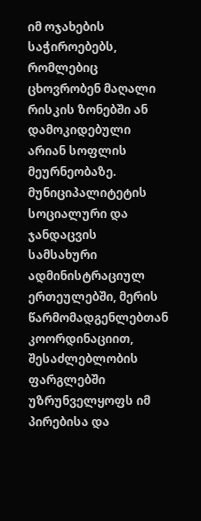იმ ოჯახების საჭიროებებს, რომლებიც ცხოვრობენ მაღალი რისკის ზონებში ან დამოკიდებული არიან სოფლის მეურნეობაზე. მუნიციპალიტეტის სოციალური და ჯანდაცვის სამსახური ადმინისტრაციულ ერთეულებში, მერის წარმომადგენლებთან კოორდინაციით, შესაძლებლობის ფარგლებში უზრუნველყოფს იმ პირებისა და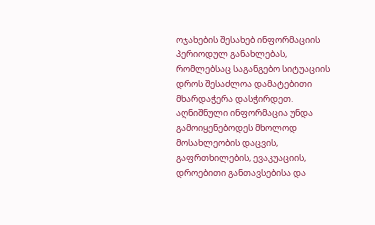ოჯახების შესახებ ინფორმაციის პერიოდულ განახლებას, რომლებსაც საგანგებო სიტუაციის დროს შესაძლოა დამატებითი მხარდაჭერა დასჭირდეთ. აღნიშნული ინფორმაცია უნდა გამოიყენებოდეს მხოლოდ მოსახლეობის დაცვის, გაფრთხილების, ევაკუაციის, დროებითი განთავსებისა და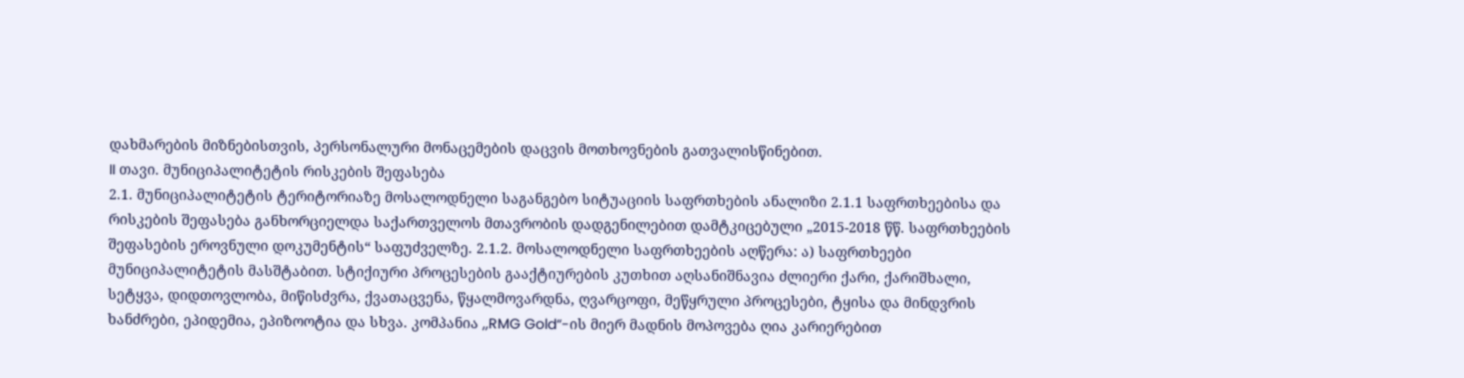დახმარების მიზნებისთვის, პერსონალური მონაცემების დაცვის მოთხოვნების გათვალისწინებით.
II თავი. მუნიციპალიტეტის რისკების შეფასება
2.1. მუნიციპალიტეტის ტერიტორიაზე მოსალოდნელი საგანგებო სიტუაციის საფრთხების ანალიზი 2.1.1 საფრთხეებისა და რისკების შეფასება განხორციელდა საქართველოს მთავრობის დადგენილებით დამტკიცებული „2015-2018 წწ. საფრთხეების შეფასების ეროვნული დოკუმენტის“ საფუძველზე. 2.1.2. მოსალოდნელი საფრთხეების აღწერა: ა) საფრთხეები მუნიციპალიტეტის მასშტაბით. სტიქიური პროცესების გააქტიურების კუთხით აღსანიშნავია ძლიერი ქარი, ქარიშხალი, სეტყვა, დიდთოვლობა, მიწისძვრა, ქვათაცვენა, წყალმოვარდნა, ღვარცოფი, მეწყრული პროცესები, ტყისა და მინდვრის ხანძრები, ეპიდემია, ეპიზოოტია და სხვა. კომპანია ,,RMG Gold“-ის მიერ მადნის მოპოვება ღია კარიერებით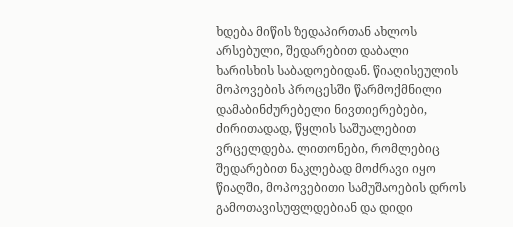ხდება მიწის ზედაპირთან ახლოს არსებული, შედარებით დაბალი ხარისხის საბადოებიდან. წიაღისეულის მოპოვების პროცესში წარმოქმნილი დამაბინძურებელი ნივთიერებები, ძირითადად, წყლის საშუალებით ვრცელდება. ლითონები, რომლებიც შედარებით ნაკლებად მოძრავი იყო წიაღში, მოპოვებითი სამუშაოების დროს გამოთავისუფლდებიან და დიდი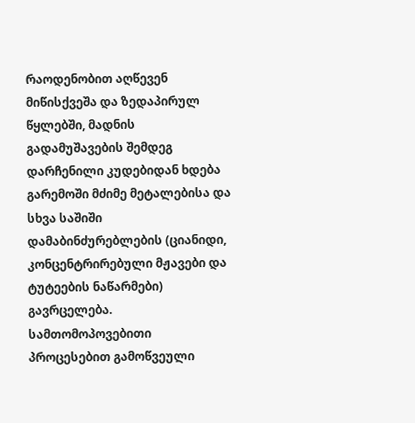რაოდენობით აღწევენ მიწისქვეშა და ზედაპირულ წყლებში, მადნის გადამუშავების შემდეგ დარჩენილი კუდებიდან ხდება გარემოში მძიმე მეტალებისა და სხვა საშიში დამაბინძურებლების (ციანიდი, კონცენტრირებული მჟავები და ტუტეების ნაწარმები) გავრცელება. სამთომოპოვებითი პროცესებით გამოწვეული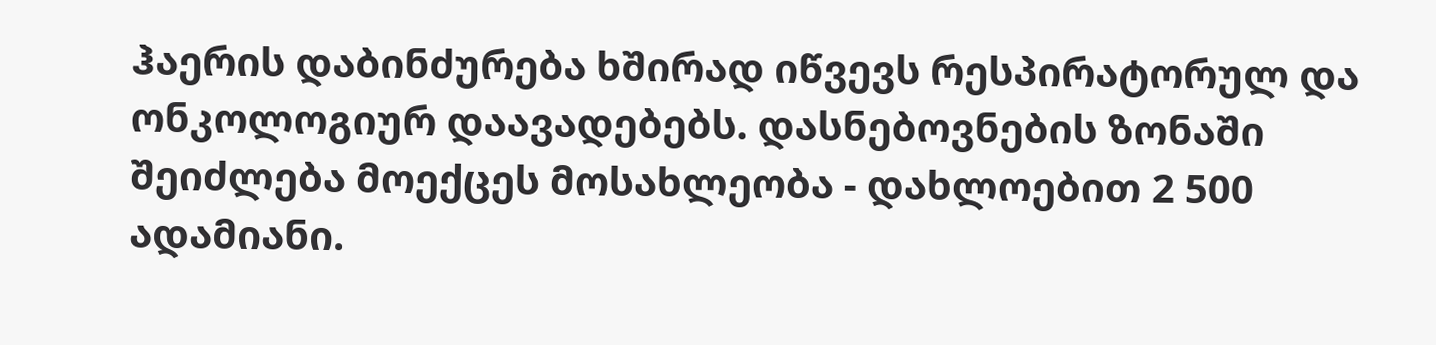ჰაერის დაბინძურება ხშირად იწვევს რესპირატორულ და ონკოლოგიურ დაავადებებს. დასნებოვნების ზონაში შეიძლება მოექცეს მოსახლეობა - დახლოებით 2 500 ადამიანი.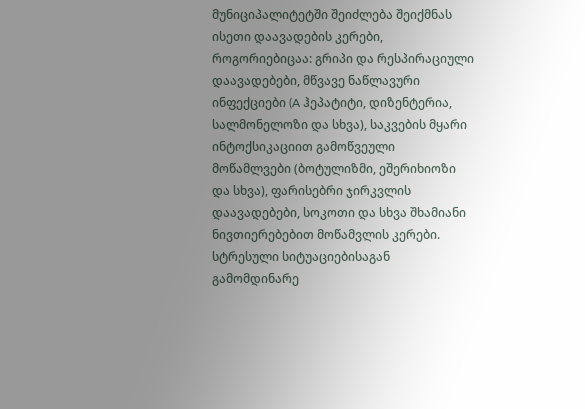მუნიციპალიტეტში შეიძლება შეიქმნას ისეთი დაავადების კერები, როგორიებიცაა: გრიპი და რესპირაციული დაავადებები, მწვავე ნაწლავური ინფექციები (A ჰეპატიტი, დიზენტერია, სალმონელოზი და სხვა), საკვების მყარი ინტოქსიკაციით გამოწვეული მოწამლვები (ბოტულიზმი, ეშერიხიოზი და სხვა), ფარისებრი ჯირკვლის დაავადებები, სოკოთი და სხვა შხამიანი ნივთიერებებით მოწამვლის კერები. სტრესული სიტუაციებისაგან გამომდინარე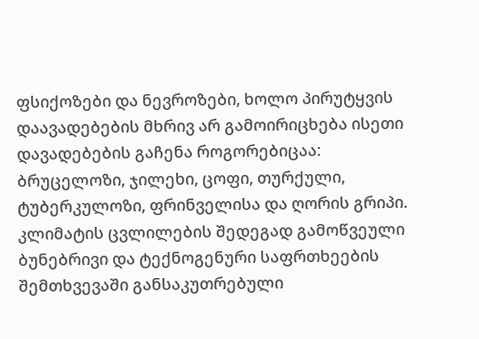ფსიქოზები და ნევროზები, ხოლო პირუტყვის დაავადებების მხრივ არ გამოირიცხება ისეთი დავადებების გაჩენა როგორებიცაა: ბრუცელოზი, ჯილეხი, ცოფი, თურქული, ტუბერკულოზი, ფრინველისა და ღორის გრიპი. კლიმატის ცვლილების შედეგად გამოწვეული ბუნებრივი და ტექნოგენური საფრთხეების შემთხვევაში განსაკუთრებული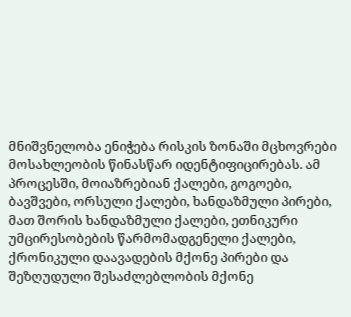მნიშვნელობა ენიჭება რისკის ზონაში მცხოვრები მოსახლეობის წინასწარ იდენტიფიცირებას. ამ პროცესში, მოიაზრებიან ქალები, გოგოები, ბავშვები, ორსული ქალები, ხანდაზმული პირები, მათ შორის ხანდაზმული ქალები, ეთნიკური უმცირესობების წარმომადგენელი ქალები, ქრონიკული დაავადების მქონე პირები და შეზღუდული შესაძლებლობის მქონე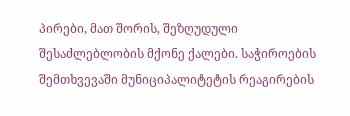პირები, მათ შორის, შეზღუდული შესაძლებლობის მქონე ქალები. საჭიროების შემთხვევაში მუნიციპალიტეტის რეაგირების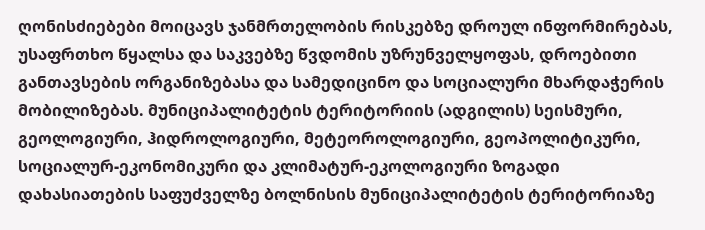ღონისძიებები მოიცავს ჯანმრთელობის რისკებზე დროულ ინფორმირებას, უსაფრთხო წყალსა და საკვებზე წვდომის უზრუნველყოფას, დროებითი განთავსების ორგანიზებასა და სამედიცინო და სოციალური მხარდაჭერის მობილიზებას. მუნიციპალიტეტის ტერიტორიის (ადგილის) სეისმური, გეოლოგიური, ჰიდროლოგიური, მეტეოროლოგიური, გეოპოლიტიკური, სოციალურ-ეკონომიკური და კლიმატურ-ეკოლოგიური ზოგადი დახასიათების საფუძველზე ბოლნისის მუნიციპალიტეტის ტერიტორიაზე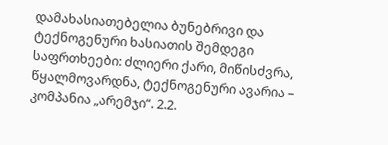დამახასიათებელია ბუნებრივი და ტექნოგენური ხასიათის შემდეგი საფრთხეები: ძლიერი ქარი, მიწისძვრა, წყალმოვარდნა, ტექნოგენური ავარია – კომპანია „არემჯი“. 2.2.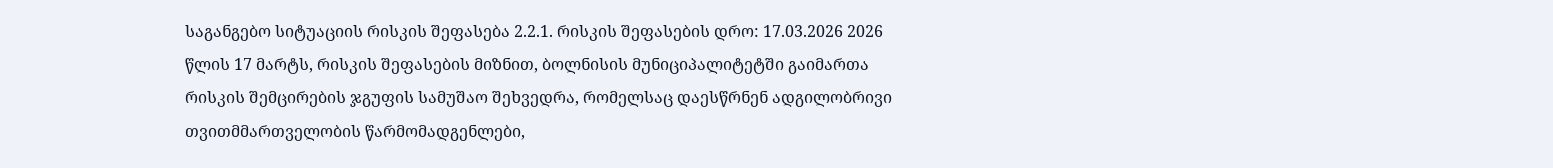საგანგებო სიტუაციის რისკის შეფასება 2.2.1. რისკის შეფასების დრო: 17.03.2026 2026 წლის 17 მარტს, რისკის შეფასების მიზნით, ბოლნისის მუნიციპალიტეტში გაიმართა რისკის შემცირების ჯგუფის სამუშაო შეხვედრა, რომელსაც დაესწრნენ ადგილობრივი თვითმმართველობის წარმომადგენლები,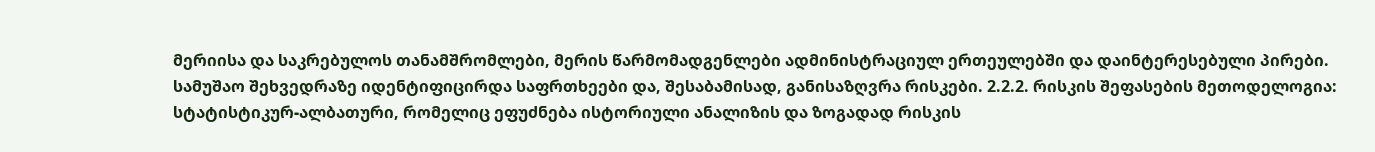მერიისა და საკრებულოს თანამშრომლები, მერის წარმომადგენლები ადმინისტრაციულ ერთეულებში და დაინტერესებული პირები. სამუშაო შეხვედრაზე იდენტიფიცირდა საფრთხეები და, შესაბამისად, განისაზღვრა რისკები. 2.2.2. რისკის შეფასების მეთოდელოგია: სტატისტიკურ-ალბათური, რომელიც ეფუძნება ისტორიული ანალიზის და ზოგადად რისკის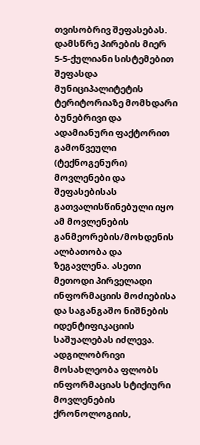თვისობრივ შეფასებას. დამსწრე პირების მიერ 5-5-ქულიანი სისტემებით შეფასდა მუნიციპალიტეტის ტერიტორიაზე მომხდარი ბუნებრივი და ადამიანური ფაქტორით გამოწვეული (ტექნოგენური) მოვლენები და შეფასებისას გათვალისწინებული იყო ამ მოვლენების განმეორების/მოხდენის ალბათობა და ზეგავლენა. ასეთი მეთოდი პირველადი ინფორმაციის მოძიებისა და საგანგაშო ნიშნების იდენტიფიკაციის საშუალებას იძლევა. ადგილობრივი მოსახლეობა ფლობს ინფორმაციას სტიქიური მოვლენების ქრონოლოგიის,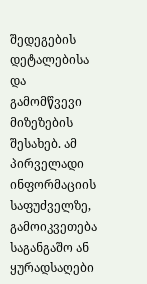შედეგების დეტალებისა და გამომწვევი მიზეზების შესახებ. ამ პირველადი ინფორმაციის საფუძველზე, გამოიკვეთება საგანგაშო ან ყურადსაღები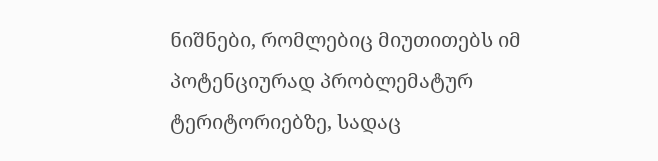ნიშნები, რომლებიც მიუთითებს იმ პოტენციურად პრობლემატურ ტერიტორიებზე, სადაც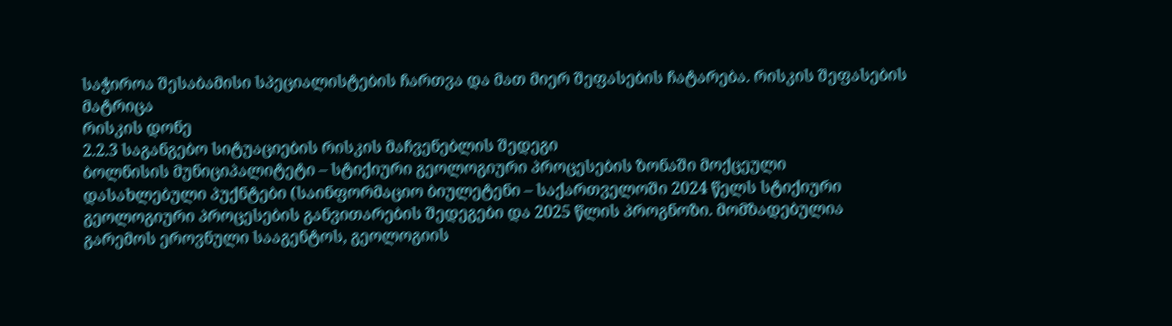საჭიროა შესაბამისი სპეციალისტების ჩართვა და მათ მიერ შეფასების ჩატარება. რისკის შეფასების მატრიცა
რისკის დონე
2.2.3 საგანგებო სიტუაციების რისკის მაჩვენებლის შედეგი
ბოლნისის მუნიციპალიტეტი – სტიქიური გეოლოგიური პროცესების ზონაში მოქცეული დასახლებული პუქნტები (საინფორმაციო ბიულეტენი – საქართველოში 2024 წელს სტიქიური გეოლოგიური პროცესების განვითარების შედეგები და 2025 წლის პროგნოზი. მომზადებულია გარემოს ეროვნული სააგენტოს, გეოლოგიის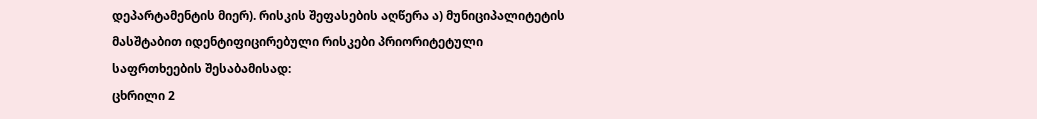დეპარტამენტის მიერ). რისკის შეფასების აღწერა ა) მუნიციპალიტეტის მასშტაბით იდენტიფიცირებული რისკები პრიორიტეტული საფრთხეების შესაბამისად:
ცხრილი 2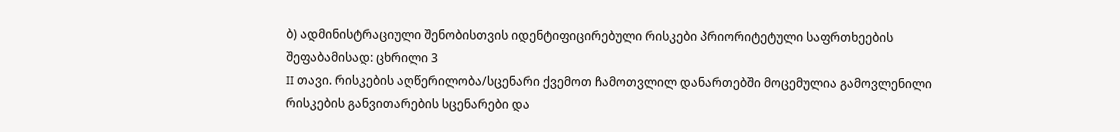ბ) ადმინისტრაციული შენობისთვის იდენტიფიცირებული რისკები პრიორიტეტული საფრთხეების შეფაბამისად: ცხრილი 3
II თავი. რისკების აღწერილობა/სცენარი ქვემოთ ჩამოთვლილ დანართებში მოცემულია გამოვლენილი რისკების განვითარების სცენარები და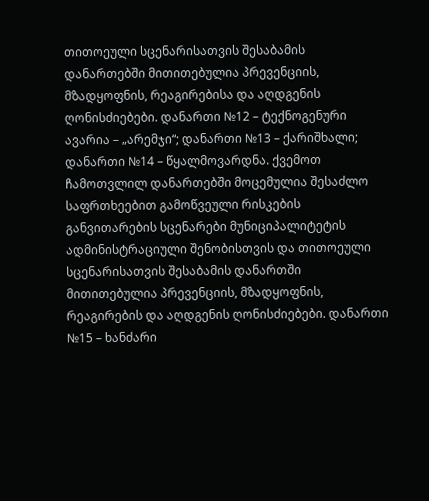თითოეული სცენარისათვის შესაბამის დანართებში მითითებულია პრევენციის, მზადყოფნის, რეაგირებისა და აღდგენის ღონისძიებები. დანართი №12 – ტექნოგენური ავარია – „არემჯი“; დანართი №13 – ქარიშხალი; დანართი №14 – წყალმოვარდნა. ქვემოთ ჩამოთვლილ დანართებში მოცემულია შესაძლო საფრთხეებით გამოწვეული რისკების განვითარების სცენარები მუნიციპალიტეტის ადმინისტრაციული შენობისთვის და თითოეული სცენარისათვის შესაბამის დანართში მითითებულია პრევენციის, მზადყოფნის, რეაგირების და აღდგენის ღონისძიებები. დანართი №15 – ხანძარი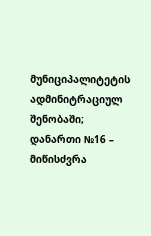მუნიციპალიტეტის ადმინიტრაციულ შენობაში; დანართი №16 – მიწისძვრა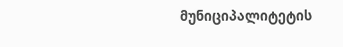მუნიციპალიტეტის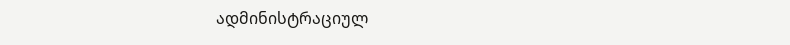ადმინისტრაციულ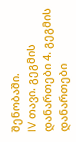შენობაში.
IV თავი. გეგმის დანართები 4. გეგმის დანართები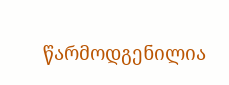წარმოდგენილია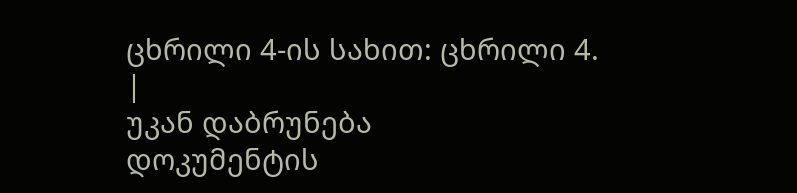ცხრილი 4-ის სახით: ცხრილი 4.
|
უკან დაბრუნება
დოკუმენტის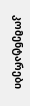კომენტარები